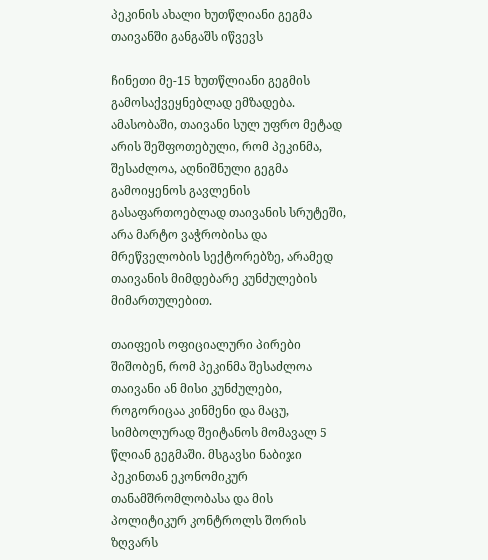პეკინის ახალი ხუთწლიანი გეგმა თაივანში განგაშს იწვევს

ჩინეთი მე-15 ხუთწლიანი გეგმის გამოსაქვეყნებლად ემზადება. ამასობაში, თაივანი სულ უფრო მეტად არის შეშფოთებული, რომ პეკინმა, შესაძლოა, აღნიშნული გეგმა გამოიყენოს გავლენის გასაფართოებლად თაივანის სრუტეში, არა მარტო ვაჭრობისა და მრეწველობის სექტორებზე, არამედ თაივანის მიმდებარე კუნძულების მიმართულებით.

თაიფეის ოფიციალური პირები შიშობენ, რომ პეკინმა შესაძლოა თაივანი ან მისი კუნძულები, როგორიცაა კინმენი და მაცუ, სიმბოლურად შეიტანოს მომავალ 5 წლიან გეგმაში. მსგავსი ნაბიჯი პეკინთან ეკონომიკურ თანამშრომლობასა და მის პოლიტიკურ კონტროლს შორის ზღვარს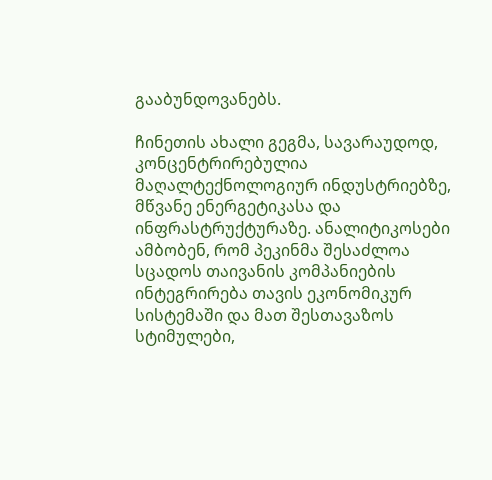გააბუნდოვანებს.

ჩინეთის ახალი გეგმა, სავარაუდოდ, კონცენტრირებულია მაღალტექნოლოგიურ ინდუსტრიებზე, მწვანე ენერგეტიკასა და ინფრასტრუქტურაზე. ანალიტიკოსები ამბობენ, რომ პეკინმა შესაძლოა სცადოს თაივანის კომპანიების ინტეგრირება თავის ეკონომიკურ სისტემაში და მათ შესთავაზოს სტიმულები,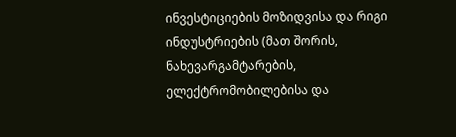ინვესტიციების მოზიდვისა და რიგი ინდუსტრიების (მათ შორის, ნახევარგამტარების, ელექტრომობილებისა და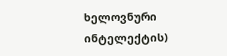ხელოვნური ინტელექტის)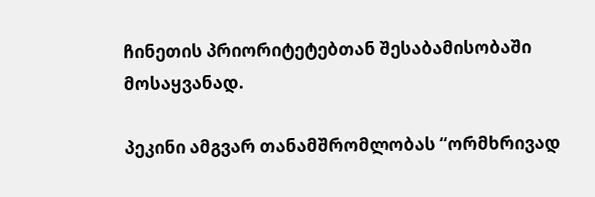ჩინეთის პრიორიტეტებთან შესაბამისობაში მოსაყვანად.

პეკინი ამგვარ თანამშრომლობას “ორმხრივად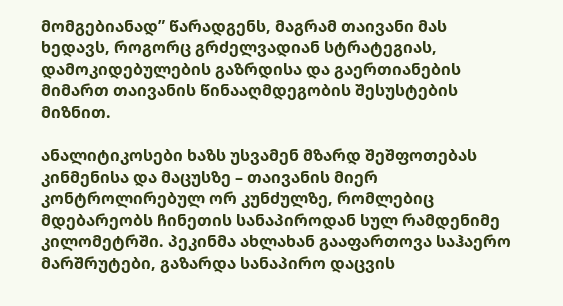მომგებიანად” წარადგენს, მაგრამ თაივანი მას ხედავს, როგორც გრძელვადიან სტრატეგიას, დამოკიდებულების გაზრდისა და გაერთიანების მიმართ თაივანის წინააღმდეგობის შესუსტების მიზნით.

ანალიტიკოსები ხაზს უსვამენ მზარდ შეშფოთებას კინმენისა და მაცუსზე – თაივანის მიერ კონტროლირებულ ორ კუნძულზე, რომლებიც მდებარეობს ჩინეთის სანაპიროდან სულ რამდენიმე კილომეტრში. პეკინმა ახლახან გააფართოვა საჰაერო მარშრუტები, გაზარდა სანაპირო დაცვის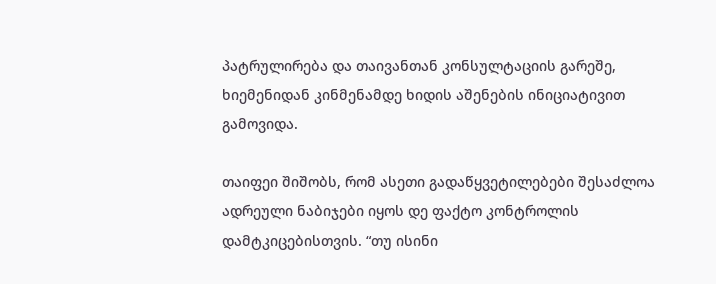პატრულირება და თაივანთან კონსულტაციის გარეშე, ხიემენიდან კინმენამდე ხიდის აშენების ინიციატივით გამოვიდა.

თაიფეი შიშობს, რომ ასეთი გადაწყვეტილებები შესაძლოა ადრეული ნაბიჯები იყოს დე ფაქტო კონტროლის დამტკიცებისთვის. “თუ ისინი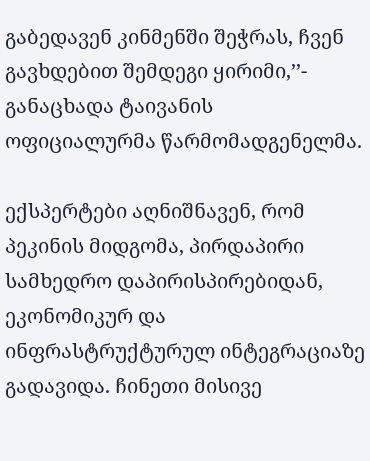გაბედავენ კინმენში შეჭრას, ჩვენ გავხდებით შემდეგი ყირიმი,’’- განაცხადა ტაივანის ოფიციალურმა წარმომადგენელმა.

ექსპერტები აღნიშნავენ, რომ პეკინის მიდგომა, პირდაპირი სამხედრო დაპირისპირებიდან, ეკონომიკურ და ინფრასტრუქტურულ ინტეგრაციაზე გადავიდა. ჩინეთი მისივე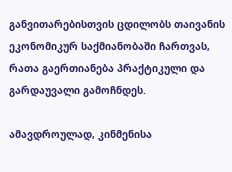განვითარებისთვის ცდილობს თაივანის ეკონომიკურ საქმიანობაში ჩართვას, რათა გაერთიანება პრაქტიკული და გარდაუვალი გამოჩნდეს.

ამავდროულად, კინმენისა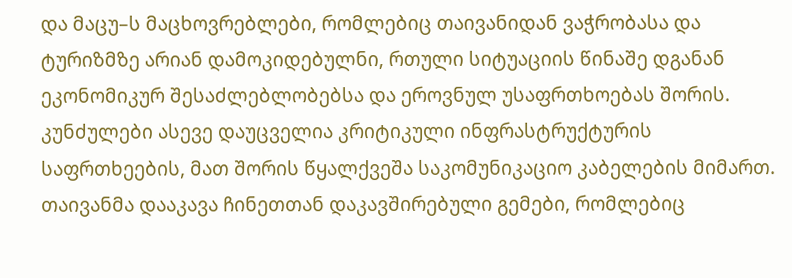და მაცუ–ს მაცხოვრებლები, რომლებიც თაივანიდან ვაჭრობასა და ტურიზმზე არიან დამოკიდებულნი, რთული სიტუაციის წინაშე დგანან ეკონომიკურ შესაძლებლობებსა და ეროვნულ უსაფრთხოებას შორის. კუნძულები ასევე დაუცველია კრიტიკული ინფრასტრუქტურის საფრთხეების, მათ შორის წყალქვეშა საკომუნიკაციო კაბელების მიმართ. თაივანმა დააკავა ჩინეთთან დაკავშირებული გემები, რომლებიც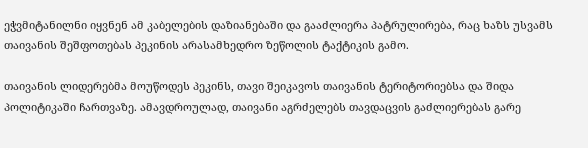ეჭვმიტანილნი იყვნენ ამ კაბელების დაზიანებაში და გააძლიერა პატრულირება, რაც ხაზს უსვამს თაივანის შეშფოთებას პეკინის არასამხედრო ზეწოლის ტაქტიკის გამო.

თაივანის ლიდერებმა მოუწოდეს პეკინს, თავი შეიკავოს თაივანის ტერიტორიებსა და შიდა პოლიტიკაში ჩართვაზე. ამავდროულად, თაივანი აგრძელებს თავდაცვის გაძლიერებას გარე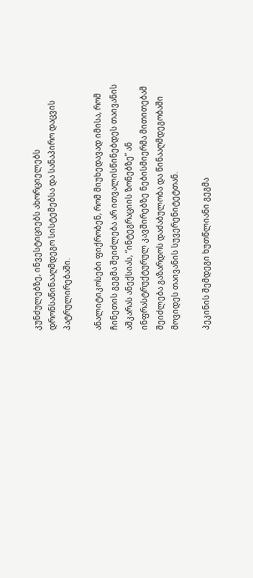კუნძულებზე, ინვესტიციებს ახორციელებს დრონსაწინააღმდეგო სისტემებსა და სანაპირო დაცვის პატრულირებაში.

ანალიტიკოსები ფიქრობენ, რომ მიუხედავად იმისა, რომ ჩინეთის გეგმა შეიძლება არ ითვალისწინებდეს თაივანის აშკარას ანექსიას, “ინტეგრაციის ზონებზე” ან ინფრასტრუქტურულ კავშირებზე ნებისმიერმა მითითებამ შეიძლება გაზარდოს დაძაბულობა და წინააღმდეგობაში მოვიდეს თაივანის სუვერენიტეტთან.

პეკინის შემდეგი ხუთწლიანი გეგმა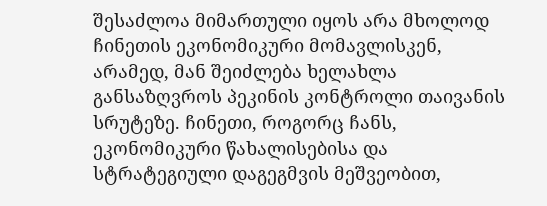შესაძლოა მიმართული იყოს არა მხოლოდ ჩინეთის ეკონომიკური მომავლისკენ, არამედ, მან შეიძლება ხელახლა განსაზღვროს პეკინის კონტროლი თაივანის სრუტეზე. ჩინეთი, როგორც ჩანს, ეკონომიკური წახალისებისა და სტრატეგიული დაგეგმვის მეშვეობით,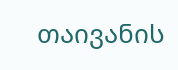თაივანის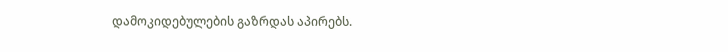დამოკიდებულების გაზრდას აპირებს.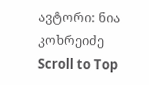ავტორი: ნია კოხრეიძე
Scroll to Top